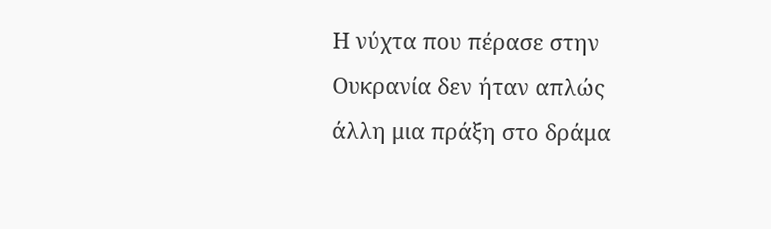Η νύχτα που πέρασε στην Ουκρανία δεν ήταν απλώς άλλη μια πράξη στο δράμα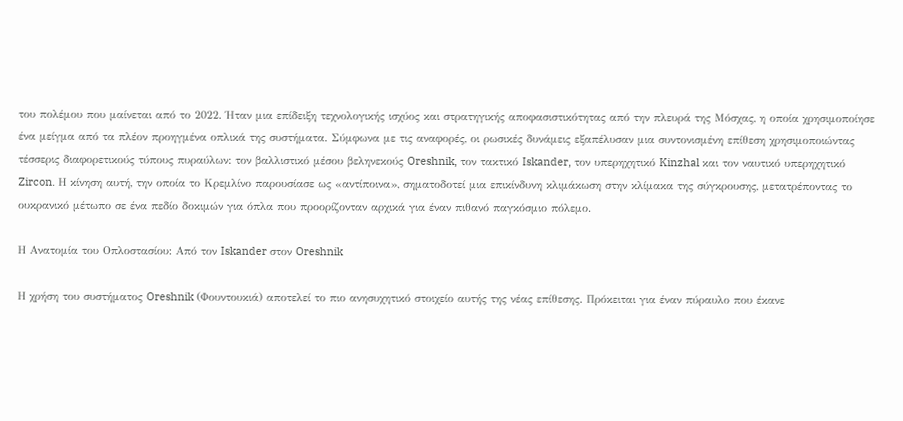του πολέμου που μαίνεται από το 2022. Ήταν μια επίδειξη τεχνολογικής ισχύος και στρατηγικής αποφασιστικότητας από την πλευρά της Μόσχας, η οποία χρησιμοποίησε ένα μείγμα από τα πλέον προηγμένα οπλικά της συστήματα. Σύμφωνα με τις αναφορές, οι ρωσικές δυνάμεις εξαπέλυσαν μια συντονισμένη επίθεση χρησιμοποιώντας τέσσερις διαφορετικούς τύπους πυραύλων: τον βαλλιστικό μέσου βεληνεκούς Oreshnik, τον τακτικό Iskander, τον υπερηχητικό Kinzhal και τον ναυτικό υπερηχητικό Zircon. Η κίνηση αυτή, την οποία το Κρεμλίνο παρουσίασε ως «αντίποινα», σηματοδοτεί μια επικίνδυνη κλιμάκωση στην κλίμακα της σύγκρουσης, μετατρέποντας το ουκρανικό μέτωπο σε ένα πεδίο δοκιμών για όπλα που προορίζονταν αρχικά για έναν πιθανό παγκόσμιο πόλεμο.

Η Ανατομία του Οπλοστασίου: Από τον Iskander στον Oreshnik

Η χρήση του συστήματος Oreshnik (Φουντουκιά) αποτελεί το πιο ανησυχητικό στοιχείο αυτής της νέας επίθεσης. Πρόκειται για έναν πύραυλο που έκανε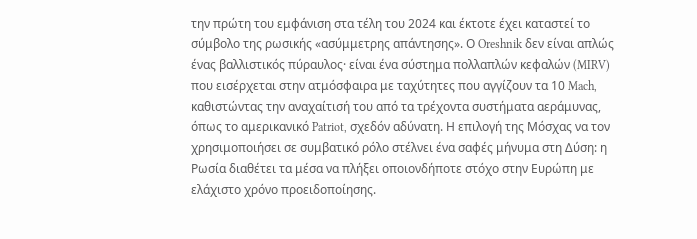την πρώτη του εμφάνιση στα τέλη του 2024 και έκτοτε έχει καταστεί το σύμβολο της ρωσικής «ασύμμετρης απάντησης». Ο Oreshnik δεν είναι απλώς ένας βαλλιστικός πύραυλος· είναι ένα σύστημα πολλαπλών κεφαλών (MIRV) που εισέρχεται στην ατμόσφαιρα με ταχύτητες που αγγίζουν τα 10 Mach, καθιστώντας την αναχαίτισή του από τα τρέχοντα συστήματα αεράμυνας, όπως το αμερικανικό Patriot, σχεδόν αδύνατη. Η επιλογή της Μόσχας να τον χρησιμοποιήσει σε συμβατικό ρόλο στέλνει ένα σαφές μήνυμα στη Δύση: η Ρωσία διαθέτει τα μέσα να πλήξει οποιονδήποτε στόχο στην Ευρώπη με ελάχιστο χρόνο προειδοποίησης.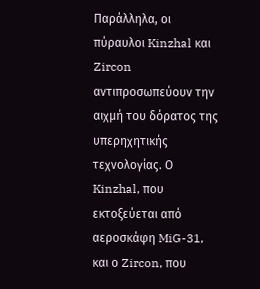Παράλληλα, οι πύραυλοι Kinzhal και Zircon αντιπροσωπεύουν την αιχμή του δόρατος της υπερηχητικής τεχνολογίας. Ο Kinzhal, που εκτοξεύεται από αεροσκάφη MiG-31, και ο Zircon, που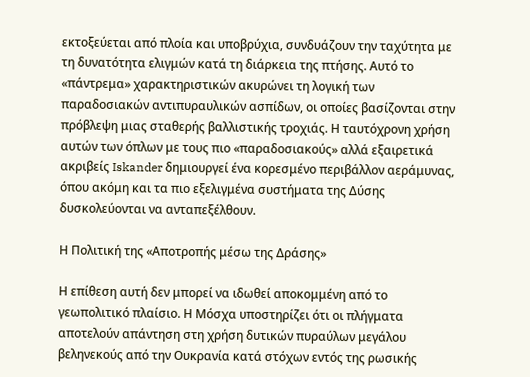εκτοξεύεται από πλοία και υποβρύχια, συνδυάζουν την ταχύτητα με τη δυνατότητα ελιγμών κατά τη διάρκεια της πτήσης. Αυτό το «πάντρεμα» χαρακτηριστικών ακυρώνει τη λογική των παραδοσιακών αντιπυραυλικών ασπίδων, οι οποίες βασίζονται στην πρόβλεψη μιας σταθερής βαλλιστικής τροχιάς. Η ταυτόχρονη χρήση αυτών των όπλων με τους πιο «παραδοσιακούς» αλλά εξαιρετικά ακριβείς Iskander δημιουργεί ένα κορεσμένο περιβάλλον αεράμυνας, όπου ακόμη και τα πιο εξελιγμένα συστήματα της Δύσης δυσκολεύονται να ανταπεξέλθουν.

Η Πολιτική της «Αποτροπής μέσω της Δράσης»

Η επίθεση αυτή δεν μπορεί να ιδωθεί αποκομμένη από το γεωπολιτικό πλαίσιο. Η Μόσχα υποστηρίζει ότι οι πλήγματα αποτελούν απάντηση στη χρήση δυτικών πυραύλων μεγάλου βεληνεκούς από την Ουκρανία κατά στόχων εντός της ρωσικής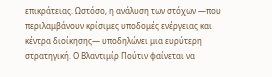επικράτειας. Ωστόσο, η ανάλυση των στόχων —που περιλαμβάνουν κρίσιμες υποδομές ενέργειας και κέντρα διοίκησης— υποδηλώνει μια ευρύτερη στρατηγική. Ο Βλαντιμίρ Πούτιν φαίνεται να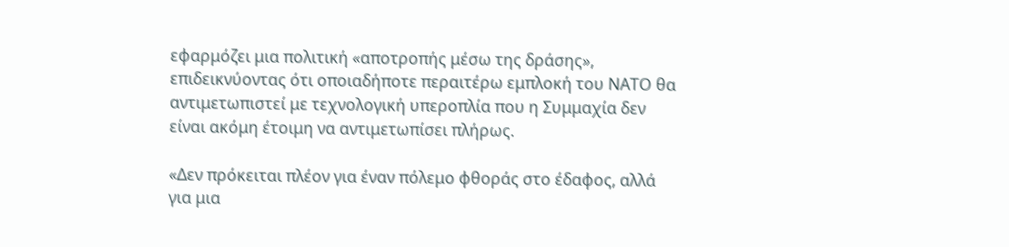εφαρμόζει μια πολιτική «αποτροπής μέσω της δράσης», επιδεικνύοντας ότι οποιαδήποτε περαιτέρω εμπλοκή του ΝΑΤΟ θα αντιμετωπιστεί με τεχνολογική υπεροπλία που η Συμμαχία δεν είναι ακόμη έτοιμη να αντιμετωπίσει πλήρως.

«Δεν πρόκειται πλέον για έναν πόλεμο φθοράς στο έδαφος, αλλά για μια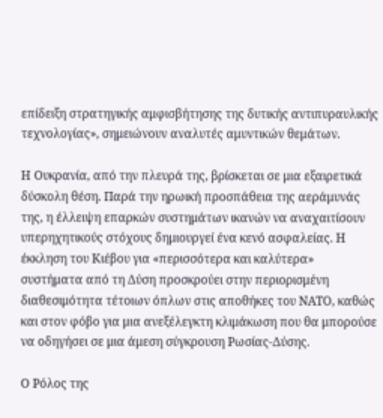επίδειξη στρατηγικής αμφισβήτησης της δυτικής αντιπυραυλικής τεχνολογίας», σημειώνουν αναλυτές αμυντικών θεμάτων.

Η Ουκρανία, από την πλευρά της, βρίσκεται σε μια εξαιρετικά δύσκολη θέση. Παρά την ηρωική προσπάθεια της αεράμυνάς της, η έλλειψη επαρκών συστημάτων ικανών να αναχαιτίσουν υπερηχητικούς στόχους δημιουργεί ένα κενό ασφαλείας. Η έκκληση του Κιέβου για «περισσότερα και καλύτερα» συστήματα από τη Δύση προσκρούει στην περιορισμένη διαθεσιμότητα τέτοιων όπλων στις αποθήκες του ΝΑΤΟ, καθώς και στον φόβο για μια ανεξέλεγκτη κλιμάκωση που θα μπορούσε να οδηγήσει σε μια άμεση σύγκρουση Ρωσίας-Δύσης.

Ο Ρόλος της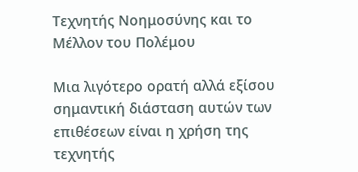Τεχνητής Νοημοσύνης και το Μέλλον του Πολέμου

Μια λιγότερο ορατή αλλά εξίσου σημαντική διάσταση αυτών των επιθέσεων είναι η χρήση της τεχνητής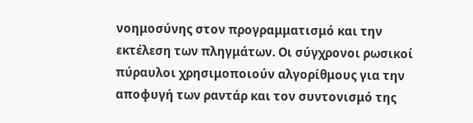νοημοσύνης στον προγραμματισμό και την εκτέλεση των πληγμάτων. Οι σύγχρονοι ρωσικοί πύραυλοι χρησιμοποιούν αλγορίθμους για την αποφυγή των ραντάρ και τον συντονισμό της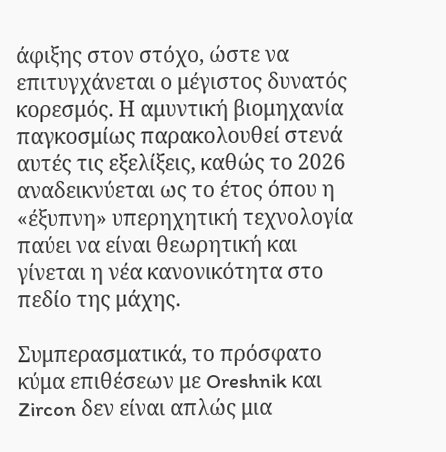άφιξης στον στόχο, ώστε να επιτυγχάνεται ο μέγιστος δυνατός κορεσμός. Η αμυντική βιομηχανία παγκοσμίως παρακολουθεί στενά αυτές τις εξελίξεις, καθώς το 2026 αναδεικνύεται ως το έτος όπου η «έξυπνη» υπερηχητική τεχνολογία παύει να είναι θεωρητική και γίνεται η νέα κανονικότητα στο πεδίο της μάχης.

Συμπερασματικά, το πρόσφατο κύμα επιθέσεων με Oreshnik και Zircon δεν είναι απλώς μια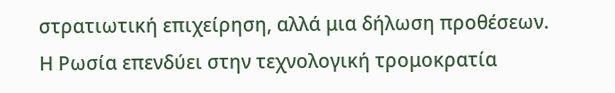στρατιωτική επιχείρηση, αλλά μια δήλωση προθέσεων. Η Ρωσία επενδύει στην τεχνολογική τρομοκρατία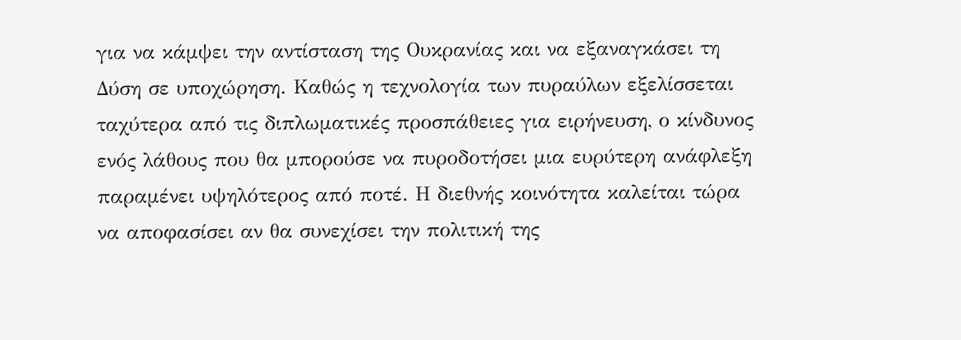για να κάμψει την αντίσταση της Ουκρανίας και να εξαναγκάσει τη Δύση σε υποχώρηση. Καθώς η τεχνολογία των πυραύλων εξελίσσεται ταχύτερα από τις διπλωματικές προσπάθειες για ειρήνευση, ο κίνδυνος ενός λάθους που θα μπορούσε να πυροδοτήσει μια ευρύτερη ανάφλεξη παραμένει υψηλότερος από ποτέ. Η διεθνής κοινότητα καλείται τώρα να αποφασίσει αν θα συνεχίσει την πολιτική της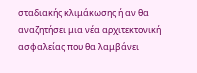σταδιακής κλιμάκωσης ή αν θα αναζητήσει μια νέα αρχιτεκτονική ασφαλείας που θα λαμβάνει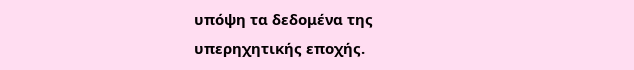υπόψη τα δεδομένα της υπερηχητικής εποχής.